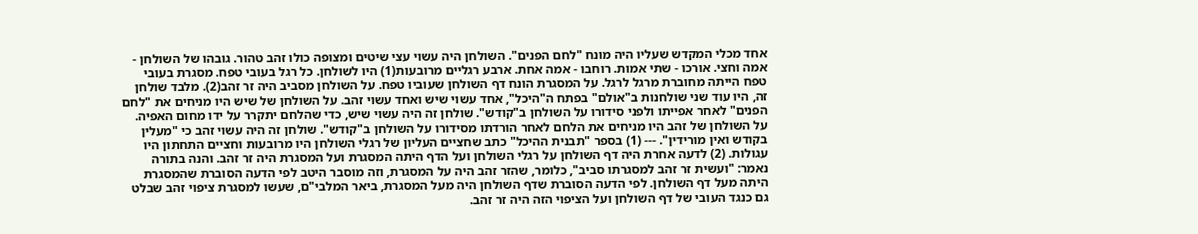אחד מכלי המקדש שעליו היה מונח "לחם הפנים". השולחן היה עשוי עצי שיטים ומצופה כולו זהב טהור. גובהו של השולחן - אמה וחצי. אורכו - שתי אמות. רוחבו - אמה אחת. ארבע רגליים מרובעות(1) היו לשולחן. כל רגל בעובי טפח. מסגרת בעובי טפח הייתה מחוברת מרגל לרגל. על המסגרת הונח דף השולחן שעוביו טפח. על השולחן מסביב היה זר זהב(2). מלבד שולחן זה, היו עוד שני שולחנות ב"אולם" בפתח ה"היכל", אחד עשוי שיש ואחד עשוי זהב. על השולחן של שיש היו מניחים את "לחם הפנים" לאחר אפייתו ולפני סידורו על השולחן ב"קודש". שולחן זה היה עשוי שיש, כדי שהלחם יתקרר על ידו מחום האפיה. על השולחן של זהב היו מניחים את הלחם לאחר הורדתו מסידורו על השולחן ב"קודש". שולחן זה היה עשוי זהב כי "מעלין בקודש ואין מורידין". --- (1) בספר "תבנית ההיכל" כתב שחציים העליון של רגלי השולחן היו מרובעות וחציים התחתון היו עגולות. (2) לדעה אחרת היה דף השולחן על רגלי השולחן ועל הדף היתה המסגרת ועל המסגרת היה זר זהב. והנה בתורה נאמר: "ועשית זר זהב למסגרתו סביב", כלומר, שהזר זהב היה על המסגרת, וזה מוסבר היטב לפי הדעה הסוברת שהמסגרת היתה מעל דף השולחן. לפי הדעה הסוברת שדף השולחן היה מעל המסגרת, ביאר המלבי"ם, שעשו למסגרת ציפוי זהב שבלט גם כנגד העובי של דף השולחן ועל הציפוי הזה היה זר זהב.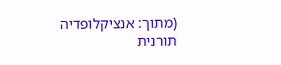(מתוך: אנציקלופדיה תורנית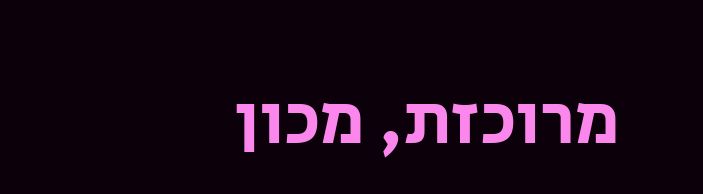מרוכזת, מכון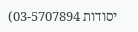יסודות 03-5707894)